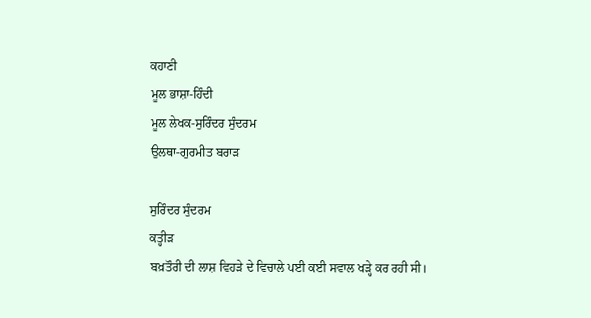ਕਹਾਣੀ
ਮੂਲ ਭਾਸ਼ਾ-ਹਿੰਦੀ
ਮੂਲ ਲੇਖਕ-ਸੁਰਿੰਦਰ ਸੁੰਦਰਮ
ਉਲਥਾ-ਗੁਰਮੀਤ ਬਰਾੜ

ਸੁਰਿੰਦਰ ਸੁੰਦਰਮ
ਕਤ੍ਹੀੜ
ਬਖ਼ਤੌਰੀ ਦੀ ਲਾਸ਼ ਵਿਹੜੇ ਦੇ ਵਿਚਾਲੇ ਪਈ ਕਈ ਸਵਾਲ ਖੜ੍ਹੇ ਕਰ ਰਹੀ ਸੀ।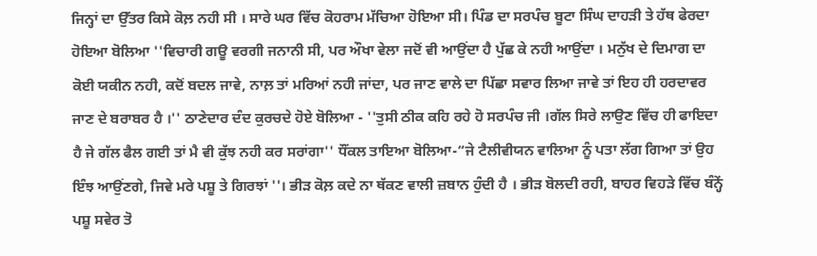ਜਿਨ੍ਹਾਂ ਦਾ ਉੱਤਰ ਕਿਸੇ ਕੋਲ਼ ਨਹੀ ਸੀ । ਸਾਰੇ ਘਰ ਵਿੱਚ ਕੋਹਰਾਮ ਮੱਚਿਆ ਹੋਇਆ ਸੀ। ਪਿੰਡ ਦਾ ਸਰਪੰਚ ਬੂਟਾ ਸਿੰਘ ਦਾਹੜੀ ਤੇ ਹੱਥ ਫੇਰਦਾ ਹੋਇਆ ਬੋਲਿਆ ''ਵਿਚਾਰੀ ਗਊ ਵਰਗੀ ਜਨਾਨੀ ਸੀ, ਪਰ ਔਖਾ ਵੇਲਾ ਜਦੋਂ ਵੀ ਆਉਂਦਾ ਹੈ ਪੁੱਛ ਕੇ ਨਹੀ ਆਉਂਦਾ । ਮਨੁੱਖ ਦੇ ਦਿਮਾਗ ਦਾ ਕੋਈ ਯਕੀਨ ਨਹੀ, ਕਦੋਂ ਬਦਲ ਜਾਵੇ, ਨਾਲ਼ ਤਾਂ ਮਰਿਆਂ ਨਹੀ ਜਾਂਦਾ, ਪਰ ਜਾਣ ਵਾਲੇ ਦਾ ਪਿੱਛਾ ਸਵਾਰ ਲਿਆ ਜਾਵੇ ਤਾਂ ਇਹ ਹੀ ਹਰਦਾਵਰ ਜਾਣ ਦੇ ਬਰਾਬਰ ਹੈ ।'' ਠਾਣੇਦਾਰ ਦੰਦ ਕੁਰਚਦੇ ਹੋਏ ਬੋਲਿਆ - ''ਤੁਸੀ ਠੀਕ ਕਹਿ ਰਹੇ ਹੋ ਸਰਪੰਚ ਜੀ ।ਗੱਲ ਸਿਰੇ ਲਾਉਣ ਵਿੱਚ ਹੀ ਫਾਇਦਾ ਹੈ ਜੇ ਗੱਲ ਫੈਲ ਗਈ ਤਾਂ ਮੈ ਵੀ ਕੁੱਝ ਨਹੀ ਕਰ ਸਰਾਂਗਾ'' ਧੌਂਕਲ ਤਾਇਆ ਬੋਲਿਆ-“ਜੇ ਟੈਲੀਵੀਯਨ ਵਾਲਿਆ ਨੂੰ ਪਤਾ ਲੱਗ ਗਿਆ ਤਾਂ ਉਹ ਇੰਝ ਆਉਂਣਗੇ, ਜਿਵੇ ਮਰੇ ਪਸ਼ੂ ਤੇ ਗਿਰਝਾਂ ''। ਭੀੜ ਕੋਲ਼ ਕਦੇ ਨਾ ਥੱਕਣ ਵਾਲੀ ਜ਼ਬਾਨ ਹੁੰਦੀ ਹੈ । ਭੀੜ ਬੋਲਦੀ ਰਹੀ, ਬਾਹਰ ਵਿਹੜੇ ਵਿੱਚ ਬੰਨ੍ਹੇਂ ਪਸ਼ੂ ਸਵੇਰ ਤੋ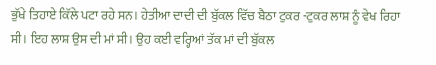ਭੁੱਖੇ ਤਿਹਾਏ ਕਿੱਲੇ ਪਟਾ ਰਹੇ ਸਨ। ਹੇਤੀਆ ਦਾਦੀ ਦੀ ਬੁੱਕਲ ਵਿੱਚ ਬੈਠਾ ਟੁਕਰ -ਟੁਕਰ ਲਾਸ਼ ਨੂੰ ਵੇਖ ਰਿਹਾ ਸੀ। ਇਹ ਲਾਸ਼ ਉਸ ਦੀ ਮਾਂ ਸੀ। ਉਹ ਕਈ ਵਰ੍ਹਿਆਂ ਤੱਕ ਮਾਂ ਦੀ ਬੁੱਕਲ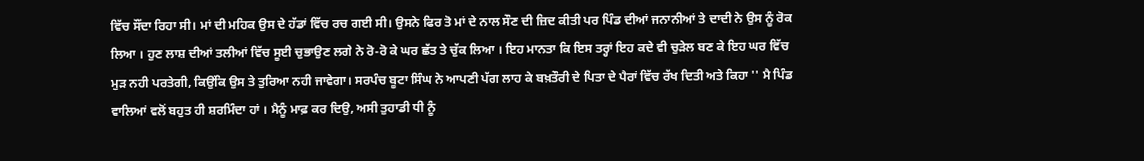ਵਿੱਚ ਸੌਂਦਾ ਰਿਹਾ ਸੀ। ਮਾਂ ਦੀ ਮਹਿਕ ਉਸ ਦੇ ਹੱਡਾਂ ਵਿੱਚ ਰਚ ਗਈ ਸੀ। ਉਸਨੇ ਫਿਰ ਤੋ ਮਾਂ ਦੇ ਨਾਲ ਸੌਣ ਦੀ ਜ਼ਿਦ ਕੀਤੀ ਪਰ ਪਿੰਡ ਦੀਆਂ ਜਨਾਨੀਆਂ ਤੇ ਦਾਦੀ ਨੇ ਉਸ ਨੂੰ ਰੋਕ ਲਿਆ । ਹੁਣ ਲਾਸ਼ ਦੀਆਂ ਤਲੀਆਂ ਵਿੱਚ ਸੂਈ ਚੁਭਾਉਣ ਲਗੇ ਨੇ ਰੋ-ਰੋ ਕੇ ਘਰ ਛੱਤ ਤੇ ਚੁੱਕ ਲਿਆ । ਇਹ ਮਾਨਤਾ ਕਿ ਇਸ ਤਰ੍ਹਾਂ ਇਹ ਕਦੇ ਵੀ ਚੁੜੇਲ ਬਣ ਕੇ ਇਹ ਘਰ ਵਿੱਚ ਮੁੜ ਨਹੀ ਪਰਤੇਗੀ, ਕਿਉਂਕਿ ਉਸ ਤੇ ਤੁਰਿਆ ਨਹੀ ਜਾਵੇਗਾ। ਸਰਪੰਚ ਬੂਟਾ ਸਿੰਘ ਨੇ ਆਪਣੀ ਪੱਗ ਲਾਹ ਕੇ ਬਖ਼ਤੌਰੀ ਦੇ ਪਿਤਾ ਦੇ ਪੈਰਾਂ ਵਿੱਚ ਰੱਖ ਦਿਤੀ ਅਤੇ ਕਿਹਾ '' ਮੈ ਪਿੰਡ ਵਾਲਿਆਂ ਵਲੋਂ ਬਹੁਤ ਹੀ ਸ਼ਰਮਿੰਦਾ ਹਾਂ । ਮੈਨੂੰ ਮਾਫ਼ ਕਰ ਦਿਉ, ਅਸੀ ਤੁਹਾਡੀ ਧੀ ਨੂੰ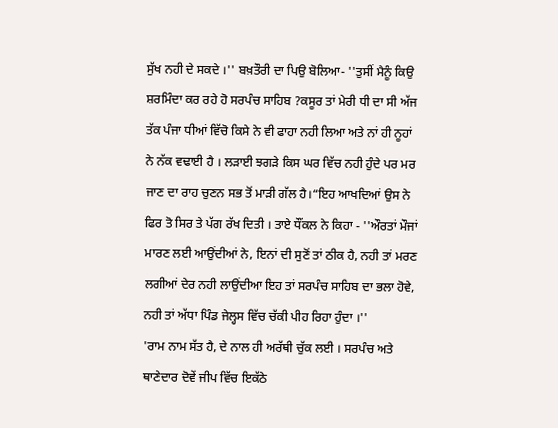ਸੁੱਖ ਨਹੀ ਦੇ ਸਕਦੇ ।'' ਬਖ਼ਤੌਰੀ ਦਾ ਪਿਉ ਬੋਲਿਆ- ''ਤੁਸੀਂ ਮੈਨੂੰ ਕਿਉ ਸ਼ਰਮਿੰਦਾ ਕਰ ਰਹੇ ਹੋ ਸਰਪੰਚ ਸਾਹਿਬ ?ਕਸੂਰ ਤਾਂ ਮੇਰੀ ਧੀ ਦਾ ਸੀ ਅੱਜ ਤੱਕ ਪੰਜਾ ਧੀਆਂ ਵਿੱਚੋ ਕਿਸੇ ਨੇ ਵੀ ਫਾਹਾ ਨਹੀ ਲਿਆ ਅਤੇ ਨਾਂ ਹੀ ਨੂਹਾਂ ਨੇ ਨੱਕ ਵਢਾਈ ਹੈ । ਲੜਾਈ ਝਗੜੇ ਕਿਸ ਘਰ ਵਿੱਚ ਨਹੀ ਹੁੰਦੇ ਪਰ ਮਰ ਜਾਣ ਦਾ ਰਾਹ ਚੁਣਨ ਸਭ ਤੋਂ ਮਾੜੀ ਗੱਲ ਹੈ।“ਇਹ ਆਖਦਿਆਂ ਉਸ ਨੇ ਫਿਰ ਤੋ ਸਿਰ ਤੇ ਪੱਗ ਰੱਖ ਦਿਤੀ । ਤਾਏ ਧੌਂਕਲ ਨੇ ਕਿਹਾ - ''ਔਰਤਾਂ ਮੌਜਾਂ ਮਾਰਣ ਲਈ ਆਉਂਦੀਆਂ ਨੇ, ਇਨਾਂ ਦੀ ਸੁਣੋਂ ਤਾਂ ਠੀਕ ਹੈ, ਨਹੀ ਤਾਂ ਮਰਣ ਲਗੀਆਂ ਦੇਰ ਨਹੀ ਲਾਉਂਦੀਆ ਇਹ ਤਾਂ ਸਰਪੰਚ ਸਾਹਿਬ ਦਾ ਭਲਾ ਹੋਵੇ, ਨਹੀ ਤਾਂ ਅੱਧਾ ਪਿੰਡ ਜੇਲ੍ਹਸ ਵਿੱਚ ਚੱਕੀ ਪੀਹ ਰਿਹਾ ਹੁੰਦਾ ।''
'ਰਾਮ ਨਾਮ ਸੱਤ ਹੈ, ਦੇ ਨਾਲ ਹੀ ਅਰੱਥੀ ਚੁੱਕ ਲਈ । ਸਰਪੰਚ ਅਤੇ ਥਾਣੇਦਾਰ ਦੋਵੇਂ ਜੀਪ ਵਿੱਚ ਇਕੱਠੇ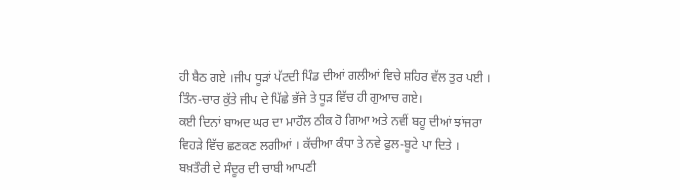ਹੀ ਬੈਠ ਗਏ ।ਜੀਪ ਧੂੜਾਂ ਪੱਟਦੀ ਪਿੰਡ ਦੀਆਂ ਗਲੀਆਂ ਵਿਚੇ ਸ਼ਹਿਰ ਵੱਲ ਤੁਰ ਪਈ । ਤਿੰਨ-ਚਾਰ ਕੁੱਤੇ ਜੀਪ ਦੇ ਪਿੱਛੇ ਭੱਜੇ ਤੇ ਧੂੜ ਵਿੱਚ ਹੀ ਗੁਆਚ ਗਏ।
ਕਈ ਦਿਨਾਂ ਬਾਅਦ ਘਰ ਦਾ ਮਾਹੌਲ ਠੀਕ ਹੋ ਗਿਆ ਅਤੇ ਨਵੀਂ ਬਹੂ ਦੀਆਂ ਝਾਂਜਰਾ ਵਿਹੜੇ ਵਿੱਚ ਛਣਕਣ ਲਗੀਆਂ । ਕੱਚੀਆ ਕੰਧਾ ਤੇ ਨਵੇ ਫੁਲ-ਬੂਟੇ ਪਾ ਦਿਤੇ । ਬਖ਼ਤੌਰੀ ਦੇ ਸੰਦੂਰ ਦੀ ਚਾਬੀ ਆਪਣੀ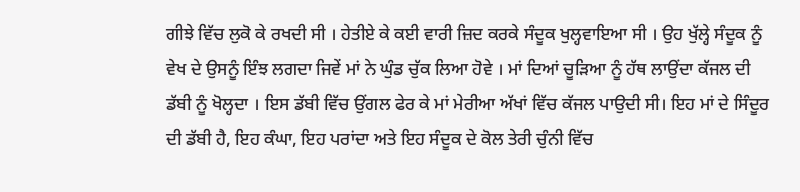ਗੀਝੇ ਵਿੱਚ ਲੁਕੋ ਕੇ ਰਖਦੀ ਸੀ । ਹੇਤੀਏ ਕੇ ਕਈ ਵਾਰੀ ਜ਼ਿਦ ਕਰਕੇ ਸੰਦੂਕ ਖੁਲ੍ਹਵਾਇਆ ਸੀ । ਉਹ ਖੁੱਲ੍ਹੇ ਸੰਦੂਕ ਨੂੰ ਵੇਖ ਦੇ ਉਸਨੂੰ ਇੰਝ ਲਗਦਾ ਜਿਵੇਂ ਮਾਂ ਨੇ ਘੁੰਡ ਚੁੱਕ ਲਿਆ ਹੋਵੇ । ਮਾਂ ਦਿਆਂ ਚੂੜਿਆ ਨੂੰ ਹੱਥ ਲਾਉਂਦਾ ਕੱਜਲ ਦੀ ਡੱਬੀ ਨੂੰ ਖੋਲ੍ਹਦਾ । ਇਸ ਡੱਬੀ ਵਿੱਚ ਉਂਗਲ ਫੇਰ ਕੇ ਮਾਂ ਮੇਰੀਆ ਅੱਖਾਂ ਵਿੱਚ ਕੱਜਲ ਪਾਉਦੀ ਸੀ। ਇਹ ਮਾਂ ਦੇ ਸਿੰਦੂਰ ਦੀ ਡੱਬੀ ਹੈ, ਇਹ ਕੰਘਾ, ਇਹ ਪਰਾਂਦਾ ਅਤੇ ਇਹ ਸੰਦੂਕ ਦੇ ਕੋਲ ਤੇਰੀ ਚੁੰਨੀ ਵਿੱਚ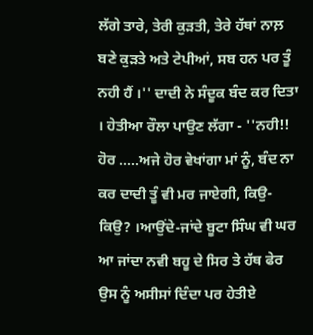ਲੱਗੇ ਤਾਰੇ, ਤੇਰੀ ਕੁੜਤੀ, ਤੇਰੇ ਹੱਥਾਂ ਨਾਲ਼ ਬਣੇ ਕੁੜਤੇ ਅਤੇ ਟੇਪੀਆਂ, ਸਬ ਹਨ ਪਰ ਤੂੰ ਨਹੀ ਹੈਂ ।'' ਦਾਦੀ ਨੇ ਸੰਦੂਕ ਬੰਦ ਕਰ ਦਿਤਾ । ਹੇਤੀਆ ਰੌਲਾ ਪਾਉਣ ਲੱਗਾ - ''ਨਹੀ!! ਹੋਰ .....ਅਜੇ ਹੋਰ ਵੇਖਾਂਗਾ ਮਾਂ ਨੂੰ, ਬੰਦ ਨਾ ਕਰ ਦਾਦੀ ਤੂੰ ਵੀ ਮਰ ਜਾਏਗੀ, ਕਿਉ-ਕਿਉ? ।ਆਉਂਦੇ-ਜਾਂਦੇ ਬੂਟਾ ਸਿੰਘ ਵੀ ਘਰ ਆ ਜਾਂਦਾ ਨਵੀ ਬਹੂ ਦੇ ਸਿਰ ਤੇ ਹੱਥ ਫੇਰ ਉਸ ਨੂੰ ਅਸੀਸਾਂ ਦਿੰਦਾ ਪਰ ਹੇਤੀਏ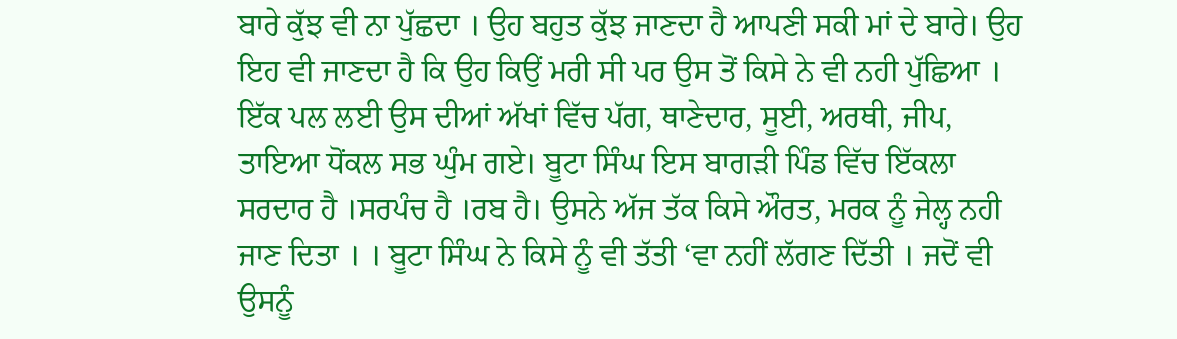ਬਾਰੇ ਕੁੱਝ ਵੀ ਨਾ ਪੁੱਛਦਾ । ਉਹ ਬਹੁਤ ਕੁੱਝ ਜਾਣਦਾ ਹੈ ਆਪਣੀ ਸਕੀ ਮਾਂ ਦੇ ਬਾਰੇ। ਉਹ ਇਹ ਵੀ ਜਾਣਦਾ ਹੈ ਕਿ ਉਹ ਕਿਉਂ ਮਰੀ ਸੀ ਪਰ ਉਸ ਤੋਂ ਕਿਸੇ ਨੇ ਵੀ ਨਹੀ ਪੁੱਛਿਆ । ਇੱਕ ਪਲ ਲਈ ਉਸ ਦੀਆਂ ਅੱਖਾਂ ਵਿੱਚ ਪੱਗ, ਥਾਣੇਦਾਰ, ਸੂਈ, ਅਰਥੀ, ਜੀਪ, ਤਾਇਆ ਧੋਂਕਲ ਸਭ ਘੁੰਮ ਗਏ। ਬੂਟਾ ਸਿੰਘ ਇਸ ਬਾਗੜੀ ਪਿੰਡ ਵਿੱਚ ਇੱਕਲਾ ਸਰਦਾਰ ਹੈ ।ਸਰਪੰਚ ਹੈ ।ਰਬ ਹੈ। ਉਸਨੇ ਅੱਜ ਤੱਕ ਕਿਸੇ ਔਰਤ, ਮਰਕ ਨੂੰ ਜੇਲ੍ਹ ਨਹੀ ਜਾਣ ਦਿਤਾ । । ਬੂਟਾ ਸਿੰਘ ਨੇ ਕਿਸੇ ਨੂੰ ਵੀ ਤੱਤੀ ‘ਵਾ ਨਹੀਂ ਲੱਗਣ ਦਿੱਤੀ । ਜਦੋਂ ਵੀ ਉਸਨੂੰ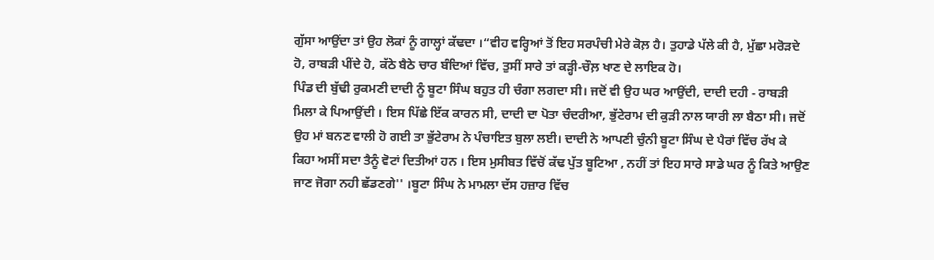ਗੁੱਸਾ ਆਉਂਦਾ ਤਾਂ ਉਹ ਲੋਕਾਂ ਨੂੰ ਗਾਲ੍ਹਾਂ ਕੱਢਦਾ ।“ਵੀਹ ਵਰ੍ਹਿਆਂ ਤੋਂ ਇਹ ਸਰਪੰਚੀ ਮੇਰੇ ਕੋਲ਼ ਹੈ। ਤੁਹਾਡੇ ਪੱਲੇ ਕੀ ਹੈ, ਮੁੱਛਾ ਮਰੋੜਦੇ ਹੋ, ਰਾਬੜੀ ਪੀਂਦੇ ਹੋ, ਕੱਠੇ ਬੈਠੇ ਚਾਰ ਬੰਦਿਆਂ ਵਿੱਚ, ਤੁਸੀਂ ਸਾਰੇ ਤਾਂ ਕੜ੍ਹੀ-ਚੌਲ਼ ਖਾਣ ਦੇ ਲਾਇਕ ਹੋ।
ਪਿੰਡ ਦੀ ਬੁੱਢੀ ਰੁਕਮਣੀ ਦਾਦੀ ਨੂੰ ਬੂਟਾ ਸਿੰਘ ਬਹੁਤ ਹੀ ਚੰਗਾ ਲਗਦਾ ਸੀ। ਜਦੋਂ ਵੀ ਉਹ ਘਰ ਆਉਂਦੀ, ਦਾਦੀ ਦਹੀ - ਰਾਬੜੀ ਮਿਲਾ ਕੇ ਪਿਆਉਂਦੀ । ਇਸ ਪਿੱਛੇ ਇੱਕ ਕਾਰਨ ਸੀ, ਦਾਦੀ ਦਾ ਪੋਤਾ ਚੰਦਰੀਆ, ਭੁੱਟੇਰਾਮ ਦੀ ਕੁੜੀ ਨਾਲ ਯਾਰੀ ਲਾ ਬੈਠਾ ਸੀ। ਜਦੋਂ ਉਹ ਮਾਂ ਬਨਣ ਵਾਲੀ ਹੋ ਗਈ ਤਾ ਭੁੱਟੇਰਾਮ ਨੇ ਪੰਚਾਇਤ ਬੁਲਾ ਲਈ। ਦਾਦੀ ਨੇ ਆਪਣੀ ਚੁੰਨੀ ਬੂਟਾ ਸਿੰਘ ਦੇ ਪੈਰਾਂ ਵਿੱਚ ਰੱਖ ਕੇ ਕਿਹਾ ਅਸੀਂ ਸਦਾ ਤੈਨੂੰ ਵੋਟਾਂ ਦਿਤੀਆਂ ਹਨ । ਇਸ ਮੁਸੀਬਤ ਵਿੱਚੋਂ ਕੱਢ ਪੁੱਤ ਬੂਟਿਆ , ਨਹੀਂ ਤਾਂ ਇਹ ਸਾਰੇ ਸਾਡੇ ਘਰ ਨੂੰ ਕਿਤੇ ਆਉਣ ਜਾਣ ਜੋਗਾ ਨਹੀ ਛੱਡਣਗੇ'' ।ਬੂਟਾ ਸਿੰਘ ਨੇ ਮਾਮਲਾ ਦੱਸ ਹਜ਼ਾਰ ਵਿੱਚ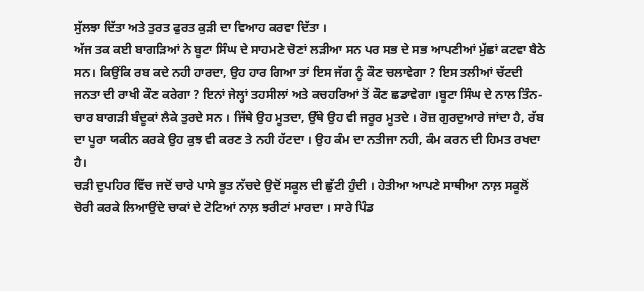ਸੁੱਲਝਾ ਦਿੱਤਾ ਅਤੇ ਤੁਰਤ ਫੁਰਤ ਕੁੜੀ ਦਾ ਵਿਆਹ ਕਰਵਾ ਦਿੱਤਾ ।
ਅੱਜ ਤਕ ਕਈ ਬਾਗੜਿਆਂ ਨੇ ਬੂਟਾ ਸਿੰਘ ਦੇ ਸਾਹਮਣੇ ਚੋਣਾਂ ਲੜੀਆ ਸਨ ਪਰ ਸਭ ਦੇ ਸਭ ਆਪਣੀਆਂ ਮੁੱਛਾਂ ਕਟਵਾ ਬੈਠੇ ਸਨ। ਕਿਉਂਕਿ ਰਬ ਕਦੇ ਨਹੀ ਹਾਰਦਾ, ਉਹ ਹਾਰ ਗਿਆ ਤਾਂ ਇਸ ਜੱਗ ਨੂੰ ਕੌਣ ਚਲਾਵੇਗਾ ? ਇਸ ਤਲੀਆਂ ਚੱਟਦੀ ਜਨਤਾ ਦੀ ਰਾਖੀ ਕੌਣ ਕਰੇਗਾ ? ਇਨਾਂ ਜੇਲ੍ਹਾਂ ਤਹਸੀਲਾਂ ਅਤੇ ਕਚਹਰਿਆਂ ਤੋਂ ਕੌਣ ਛਡਾਵੇਗਾ ।ਬੂਟਾ ਸਿੰਘ ਦੇ ਨਾਲ ਤਿੰਨ-ਚਾਰ ਬਾਗੜੀ ਬੰਦੂਕਾਂ ਲੈਕੇ ਤੁਰਦੇ ਸਨ । ਜਿੱਥੇ ਉਹ ਮੂਤਦਾ, ਉੱਥੇ ਉਹ ਵੀ ਜਰੂਰ ਮੂਤਦੇ । ਰੋਜ਼ ਗੁਰਦੁਆਰੇ ਜਾਂਦਾ ਹੈ, ਰੱਬ ਦਾ ਪੂਰਾ ਯਕੀਨ ਕਰਕੇ ਉਹ ਕੁਝ ਵੀ ਕਰਣ ਤੇ ਨਹੀ ਹੱਟਦਾ । ਉਹ ਕੰਮ ਦਾ ਨਤੀਜਾ ਨਹੀ, ਕੰਮ ਕਰਨ ਦੀ ਹਿਮਤ ਰਖਦਾ ਹੈ।
ਚੜੀ ਦੁਪਹਿਰ ਵਿੱਚ ਜਦੋਂ ਚਾਰੇ ਪਾਸੇ ਭੂਤ ਨੱਚਦੇ ਉਦੋਂ ਸਕੂਲ ਦੀ ਛੁੱਟੀ ਹੁੰਦੀ । ਹੇਤੀਆ ਆਪਣੇ ਸਾਥੀਆ ਨਾਲ਼ ਸਕੂਲੋਂ ਚੋਰੀ ਕਰਕੇ ਲਿਆਉਂਦੇ ਚਾਕਾਂ ਦੇ ਟੋਟਿਆਂ ਨਾਲ਼ ਝਰੀਟਾਂ ਮਾਰਦਾ । ਸਾਰੇ ਪਿੰਡ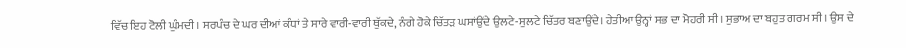ਵਿੱਚ ਇਹ ਟੋਲੀ ਘੁੰਮਦੀ । ਸਰਪੰਚ ਦੇ ਘਰ ਦੀਆਂ ਕੰਧਾਂ ਤੇ ਸਾਰੇ ਵਾਰੀ-ਵਾਰੀ ਥੁੱਕਦੇ, ਨੰਗੇ ਹੋਕੇ ਚਿੱਤੜ ਘਸਾਂਉਂਦੇ ਉਲਟੇ-ਸੁਲਟੇ ਚਿੱਤਰ ਬਣਾਉਂਦੇ। ਹੇਤੀਆ ਉਨ੍ਹਾਂ ਸਭ ਦਾ ਮੋਹਰੀ ਸੀ। ਸੁਭਾਅ ਦਾ ਬਹੁਤ ਗਰਮ ਸੀ । ਉਸ ਦੇ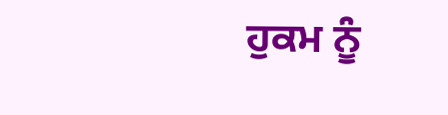ਹੁਕਮ ਨੂੰ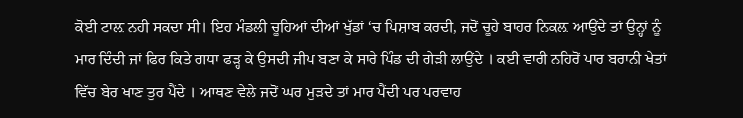ਕੋਈ ਟਾਲ਼ ਨਹੀ ਸਕਦਾ ਸੀ। ਇਹ ਮੰਡਲੀ ਚੂਹਿਆਂ ਦੀਆਂ ਖੁੱਡਾਂ ‘ਚ ਪਿਸ਼ਾਬ ਕਰਦੀ, ਜਦੋਂ ਚੂਹੇ ਬਾਹਰ ਨਿਕਲ਼ ਆਉਂਦੇ ਤਾਂ ਉਨ੍ਹਾਂ ਨੂੰ ਮਾਰ ਦਿੰਦੀ ਜਾਂ ਫਿਰ ਕਿਤੇ ਗਧਾ ਫੜ੍ਹ ਕੇ ਉਸਦੀ ਜੀਪ ਬਣਾ ਕੇ ਸਾਰੇ ਪਿੰਡ ਦੀ ਗੇੜੀ ਲਾਉਂਦੇ । ਕਈ ਵਾਰੀ ਨਹਿਰੋਂ ਪਾਰ ਬਰਾਨੀ ਖੇਤਾਂ ਵਿੱਚ ਬੇਰ ਖਾਣ ਤੁਰ ਪੈਂਦੇ । ਆਥਣ ਵੇਲੇ ਜਦੋਂ ਘਰ ਮੁੜਦੇ ਤਾਂ ਮਾਰ ਪੈਂਦੀ ਪਰ ਪਰਵਾਹ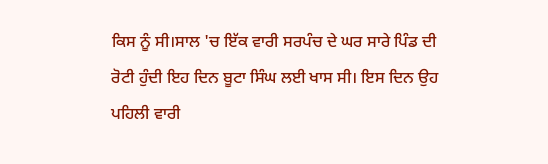ਕਿਸ ਨੂੰ ਸੀ।ਸਾਲ 'ਚ ਇੱਕ ਵਾਰੀ ਸਰਪੰਚ ਦੇ ਘਰ ਸਾਰੇ ਪਿੰਡ ਦੀ ਰੋਟੀ ਹੁੰਦੀ ਇਹ ਦਿਨ ਬੂਟਾ ਸਿੰਘ ਲਈ ਖਾਸ ਸੀ। ਇਸ ਦਿਨ ਉਹ ਪਹਿਲੀ ਵਾਰੀ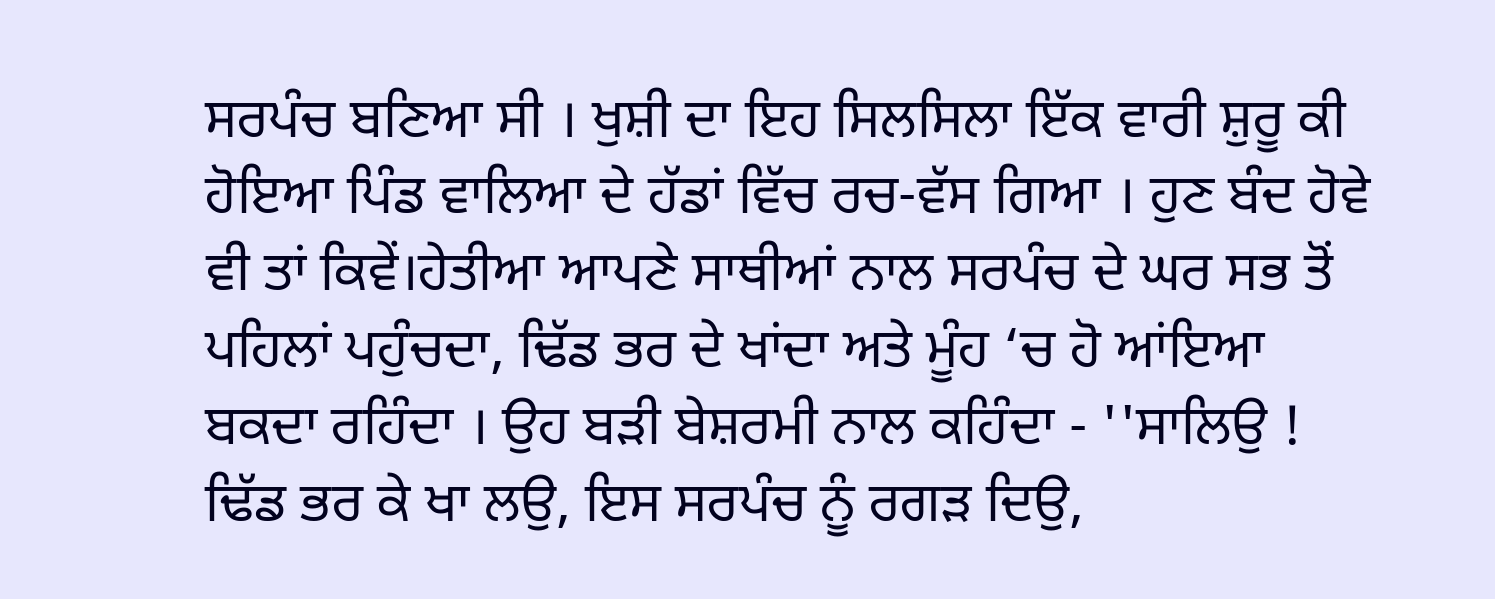ਸਰਪੰਚ ਬਣਿਆ ਸੀ । ਖੁਸ਼ੀ ਦਾ ਇਹ ਸਿਲਸਿਲਾ ਇੱਕ ਵਾਰੀ ਸ਼ੁਰੂ ਕੀ ਹੋਇਆ ਪਿੰਡ ਵਾਲਿਆ ਦੇ ਹੱਡਾਂ ਵਿੱਚ ਰਚ-ਵੱਸ ਗਿਆ । ਹੁਣ ਬੰਦ ਹੋਵੇ ਵੀ ਤਾਂ ਕਿਵੇਂ।ਹੇਤੀਆ ਆਪਣੇ ਸਾਥੀਆਂ ਨਾਲ ਸਰਪੰਚ ਦੇ ਘਰ ਸਭ ਤੋਂ ਪਹਿਲਾਂ ਪਹੁੰਚਦਾ, ਢਿੱਡ ਭਰ ਦੇ ਖਾਂਦਾ ਅਤੇ ਮੂੰਹ ‘ਚ ਹੋ ਆਂਇਆ ਬਕਦਾ ਰਹਿੰਦਾ । ਉਹ ਬੜੀ ਬੇਸ਼ਰਮੀ ਨਾਲ ਕਹਿੰਦਾ - ''ਸਾਲਿਉ ! ਢਿੱਡ ਭਰ ਕੇ ਖਾ ਲਉ, ਇਸ ਸਰਪੰਚ ਨੂੰ ਰਗੜ ਦਿਉ,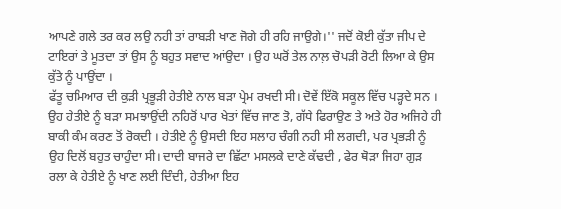ਆਪਣੇ ਗਲੇ ਤਰ ਕਰ ਲਉ ਨਹੀ ਤਾਂ ਰਾਬੜੀ ਖਾਣ ਜੋਗੇ ਹੀ ਰਹਿ ਜਾਉਗੇ।'' ਜਦੋਂ ਕੋਈ ਕੁੱਤਾ ਜੀਪ ਦੇ ਟਾਇਰਾਂ ਤੇ ਮੂਤਦਾ ਤਾਂ ਉਸ ਨੂੰ ਬਹੁਤ ਸਵਾਦ ਆਂਉਦਾ । ਉਹ ਘਰੋਂ ਤੇਲ ਨਾਲ਼ ਚੋਪੜੀ ਰੋਟੀ ਲਿਆ ਕੇ ਉਸ ਕੁੱਤੇ ਨੂੰ ਪਾਉਂਦਾ ।
ਫੱਤੂ ਚਮਿਆਰ ਦੀ ਕੁੜੀ ਪ੍ਰਭੂੜੀ ਹੇਤੀਏ ਨਾਲ ਬੜਾ ਪ੍ਰੇਮ ਰਖਦੀ ਸੀ। ਦੋਵੇਂ ਇੱਕੋ ਸਕੂਲ ਵਿੱਚ ਪੜ੍ਹਦੇ ਸਨ । ਉਹ ਹੇਤੀਏ ਨੂੰ ਬੜਾ ਸਮਝਾਉਂਦੀ ਨਹਿਰੋਂ ਪਾਰ ਖੇਤਾਂ ਵਿੱਚ ਜਾਣ ਤੋ, ਗੱਧੇ ਫਿਰਾਉਣ ਤੇ ਅਤੇ ਹੋਰ ਅਜਿਹੇ ਹੀ ਬਾਕੀ ਕੰਮ ਕਰਣ ਤੋਂ ਰੋਕਦੀ । ਹੇਤੀਏ ਨੂੰ ਉਸਦੀ ਇਹ ਸਲਾਹ ਚੰਗੀ ਨਹੀ ਸੀ ਲਗਦੀ, ਪਰ ਪ੍ਰਭੜੀ ਨੂੰ ਉਹ ਦਿਲੋਂ ਬਹੁਤ ਚਾਹੁੰਦਾ ਸੀ। ਦਾਦੀ ਬਾਜਰੇ ਦਾ ਛਿੱਟਾ ਮਸਲਕੇ ਦਾਣੇ ਕੱਢਦੀ , ਫੇਰ ਥੋੜਾ ਜਿਹਾ ਗੁੜ ਰਲਾ ਕੇ ਹੇਤੀਏ ਨੂੰ ਖਾਣ ਲਈ ਦਿੰਦੀ, ਹੇਤੀਆ ਇਹ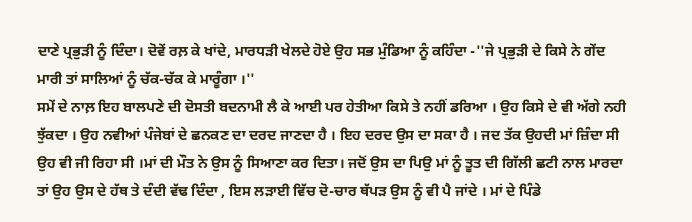ਦਾਣੇ ਪ੍ਰਭੁੜੀ ਨੂੰ ਦਿੰਦਾ। ਦੋਵੇਂ ਰਲ਼ ਕੇ ਖਾਂਦੇ, ਮਾਰਧੜੀ ਖੇਲਦੇ ਹੋਏ ਉਹ ਸਭ ਮੁੰਡਿਆ ਨੂੰ ਕਹਿੰਦਾ -''ਜੇ ਪ੍ਰਭੁੜੀ ਦੇ ਕਿਸੇ ਨੇ ਗੇਂਦ ਮਾਰੀ ਤਾਂ ਸਾਲਿਆਂ ਨੂੰ ਚੱਕ-ਚੱਕ ਕੇ ਮਾਰੂੰਗਾ ।''
ਸਮੇਂ ਦੇ ਨਾਲ਼ ਇਹ ਬਾਲਪਣੇ ਦੀ ਦੋਸਤੀ ਬਦਨਾਮੀ ਲੈ ਕੇ ਆਈ ਪਰ ਹੇਤੀਆ ਕਿਸੇ ਤੇ ਨਹੀਂ ਡਰਿਆ । ਉਹ ਕਿਸੇ ਦੇ ਵੀ ਅੱਗੇ ਨਹੀ ਝੁੱਕਦਾ । ਉਹ ਨਵੀਆਂ ਪੰਜੇਬਾਂ ਦੇ ਛਨਕਣ ਦਾ ਦਰਦ ਜਾਣਦਾ ਹੈ । ਇਹ ਦਰਦ ਉਸ ਦਾ ਸਕਾ ਹੈ । ਜਦ ਤੱਕ ਉਹਦੀ ਮਾਂ ਜ਼ਿੰਦਾ ਸੀ ਉਹ ਵੀ ਜੀ ਰਿਹਾ ਸੀ ।ਮਾਂ ਦੀ ਮੌਤ ਨੇ ਉਸ ਨੂੰ ਸਿਆਣਾ ਕਰ ਦਿਤਾ। ਜਦੋਂ ਉਸ ਦਾ ਪਿਉ ਮਾਂ ਨੂੰ ਤੂਤ ਦੀ ਗਿੱਲੀ ਛਟੀ ਨਾਲ ਮਾਰਦਾ ਤਾਂ ਉਹ ਉਸ ਦੇ ਹੱਥ ਤੇ ਦੰਦੀ ਵੱਢ ਦਿੰਦਾ , ਇਸ ਲੜਾਈ ਵਿੱਚ ਦੋ-ਚਾਰ ਥੱਪੜ ਉਸ ਨੂੰ ਵੀ ਪੈ ਜਾਂਦੇ । ਮਾਂ ਦੇ ਪਿੰਡੇ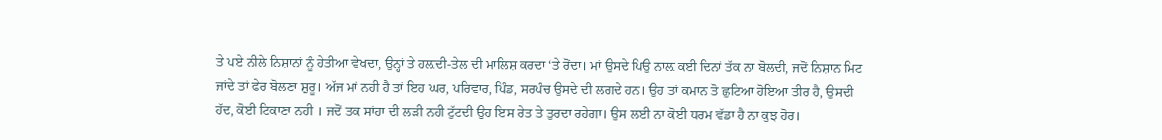ਤੇ ਪਏ ਨੀਲੇ ਨਿਸ਼ਾਨਾਂ ਨੂੰ ਹੇਤੀਆ ਵੇਖਦਾ, ਉਨ੍ਹਾਂ ਤੇ ਹਲ਼ਦੀ-ਤੇਲ ਦੀ ਮਾਲਿਸ਼ ਕਰਦਾ ‘ਤੇ ਰੋਂਦਾ। ਮਾਂ ਉਸਦੇ ਪਿਉ ਨਾਲ਼ ਕਈ ਦਿਨਾਂ ਤੱਕ ਨਾ ਬੋਲਦੀ, ਜਦੋਂ ਨਿਸ਼ਾਨ ਮਿਟ ਜਾਂਦੇ ਤਾਂ ਫੇਰ ਬੋਲਣਾ ਸ਼ੁਰੂ। ਅੱਜ ਮਾਂ ਨਹੀ ਹੈ ਤਾਂ ਇਹ ਘਰ, ਪਰਿਵਾਰ, ਪਿੰਡ, ਸਰਪੰਚ ਉਸਦੇ ਦੀ ਲਗਦੇ ਹਨ। ਉਹ ਤਾਂ ਕਮਾਨ ਤੋ ਛੁਟਿਆ ਹੋਇਆ ਤੀਰ ਹੈ, ਉਸਦੀ ਹੱਦ, ਕੋਈ ਟਿਕਾਣਾ ਨਹੀ । ਜਦੋਂ ਤਕ ਸਾਂਹਾ ਦੀ ਲੜੀ ਨਹੀ ਟੁੱਟਦੀ ਉਹ ਇਸ ਰੇਤ ਤੇ ਤੁਰਦਾ ਰਹੇਗਾ। ਉਸ ਲਈ ਨਾ ਕੋਈ ਧਰਮ ਵੱਡਾ ਹੈ ਨਾ ਕੁਝ ਹੋਰ।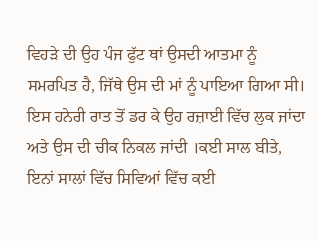ਵਿਹੜੇ ਦੀ ਉਹ ਪੰਜ ਫੁੱਟ ਥਾਂ ਉਸਦੀ ਆਤਮਾ ਨੂੰ ਸਮਰਪਿਤ ਹੈ, ਜਿੱਥੇ ਉਸ ਦੀ ਮਾਂ ਨੂੰ ਪਾਇਆ ਗਿਆ ਸੀ। ਇਸ ਹਨੇਰੀ ਰਾਤ ਤੋਂ ਡਰ ਕੇ ਉਹ ਰਜ਼ਾਈ ਵਿੱਚ ਲੁਕ ਜਾਂਦਾ ਅਤੇ ਉਸ ਦੀ ਚੀਕ ਨਿਕਲ ਜਾਂਦੀ ।ਕਈ ਸਾਲ ਬੀਤੇ, ਇਨਾਂ ਸਾਲਾਂ ਵਿੱਚ ਸਿਵਿਆਂ ਵਿੱਚ ਕਈ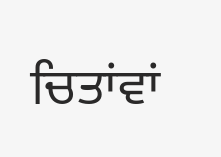ਚਿਤਾਂਵਾਂ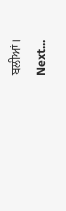ਬਲੀਆਂ।
Next...